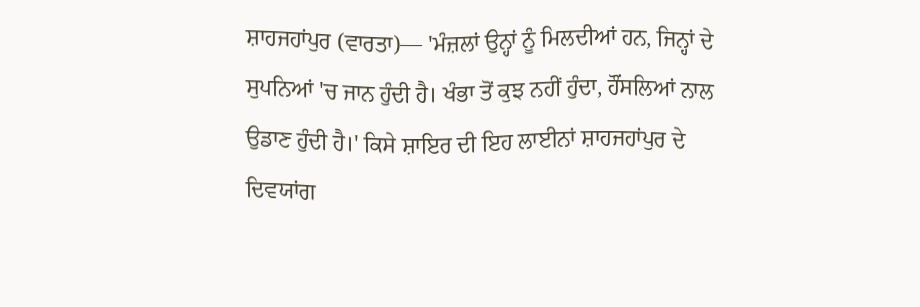ਸ਼ਾਹਜਹਾਂਪੁਰ (ਵਾਰਤਾ)— 'ਮੰਜ਼ਲਾਂ ਉਨ੍ਹਾਂ ਨੂੰ ਮਿਲਦੀਆਂ ਹਨ, ਜਿਨ੍ਹਾਂ ਦੇ ਸੁਪਨਿਆਂ 'ਚ ਜਾਨ ਹੁੰਦੀ ਹੈ। ਖੰਭਾ ਤੋਂ ਕੁਝ ਨਹੀਂ ਹੁੰਦਾ, ਹੌਂਸਲਿਆਂ ਨਾਲ ਉਡਾਣ ਹੁੰਦੀ ਹੈ।' ਕਿਸੇ ਸ਼ਾਇਰ ਦੀ ਇਹ ਲਾਈਨਾਂ ਸ਼ਾਹਜਹਾਂਪੁਰ ਦੇ ਦਿਵਯਾਂਗ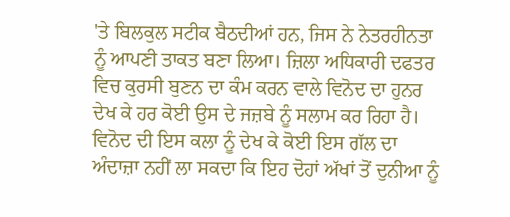'ਤੇ ਬਿਲਕੁਲ ਸਟੀਕ ਬੈਠਦੀਆਂ ਹਨ, ਜਿਸ ਨੇ ਨੇਤਰਹੀਨਤਾ ਨੂੰ ਆਪਣੀ ਤਾਕਤ ਬਣਾ ਲਿਆ। ਜ਼ਿਲਾ ਅਧਿਕਾਰੀ ਦਫਤਰ ਵਿਚ ਕੁਰਸੀ ਬੁਣਨ ਦਾ ਕੰਮ ਕਰਨ ਵਾਲੇ ਵਿਨੋਦ ਦਾ ਹੁਨਰ ਦੇਖ ਕੇ ਹਰ ਕੋਈ ਉਸ ਦੇ ਜਜ਼ਬੇ ਨੂੰ ਸਲਾਮ ਕਰ ਰਿਹਾ ਹੈ। ਵਿਨੋਦ ਦੀ ਇਸ ਕਲਾ ਨੂੰ ਦੇਖ ਕੇ ਕੋਈ ਇਸ ਗੱਲ ਦਾ ਅੰਦਾਜ਼ਾ ਨਹੀਂ ਲਾ ਸਕਦਾ ਕਿ ਇਹ ਦੋਹਾਂ ਅੱਖਾਂ ਤੋਂ ਦੁਨੀਆ ਨੂੰ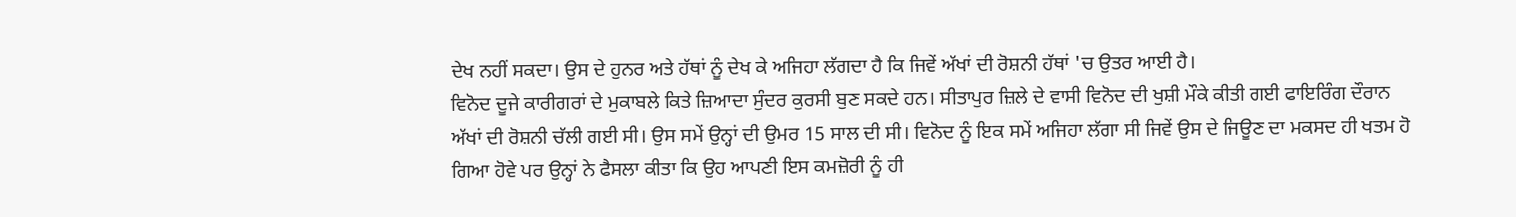ਦੇਖ ਨਹੀਂ ਸਕਦਾ। ਉਸ ਦੇ ਹੁਨਰ ਅਤੇ ਹੱਥਾਂ ਨੂੰ ਦੇਖ ਕੇ ਅਜਿਹਾ ਲੱਗਦਾ ਹੈ ਕਿ ਜਿਵੇਂ ਅੱਖਾਂ ਦੀ ਰੋਸ਼ਨੀ ਹੱਥਾਂ 'ਚ ਉਤਰ ਆਈ ਹੈ।
ਵਿਨੋਦ ਦੂਜੇ ਕਾਰੀਗਰਾਂ ਦੇ ਮੁਕਾਬਲੇ ਕਿਤੇ ਜ਼ਿਆਦਾ ਸੁੰਦਰ ਕੁਰਸੀ ਬੁਣ ਸਕਦੇ ਹਨ। ਸੀਤਾਪੁਰ ਜ਼ਿਲੇ ਦੇ ਵਾਸੀ ਵਿਨੋਦ ਦੀ ਖੁਸ਼ੀ ਮੌਕੇ ਕੀਤੀ ਗਈ ਫਾਇਰਿੰਗ ਦੌਰਾਨ ਅੱਖਾਂ ਦੀ ਰੋਸ਼ਨੀ ਚੱਲੀ ਗਈ ਸੀ। ਉਸ ਸਮੇਂ ਉਨ੍ਹਾਂ ਦੀ ਉਮਰ 15 ਸਾਲ ਦੀ ਸੀ। ਵਿਨੋਦ ਨੂੰ ਇਕ ਸਮੇਂ ਅਜਿਹਾ ਲੱਗਾ ਸੀ ਜਿਵੇਂ ਉਸ ਦੇ ਜਿਊਣ ਦਾ ਮਕਸਦ ਹੀ ਖਤਮ ਹੋ ਗਿਆ ਹੋਵੇ ਪਰ ਉਨ੍ਹਾਂ ਨੇ ਫੈਸਲਾ ਕੀਤਾ ਕਿ ਉਹ ਆਪਣੀ ਇਸ ਕਮਜ਼ੋਰੀ ਨੂੰ ਹੀ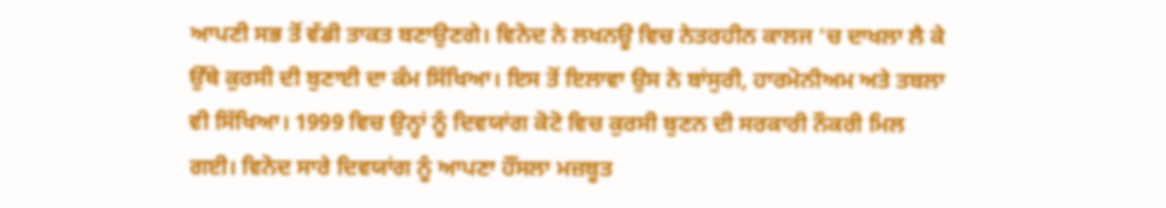ਆਪਣੀ ਸਭ ਤੋਂ ਵੱਡੀ ਤਾਕਤ ਬਣਾਉਣਗੇ। ਵਿਨੋਦ ਨੇ ਲਖਨਊ ਵਿਚ ਨੇਤਰਹੀਨ ਕਾਲਜ 'ਚ ਦਾਖਲਾ ਲੈ ਕੇ ਉੱਥੇ ਕੁਰਸੀ ਦੀ ਬੁਣਾਈ ਦਾ ਕੰਮ ਸਿੱਖਿਆ। ਇਸ ਤੋਂ ਇਲਾਵਾ ਉਸ ਨੇ ਬਾਂਸੁਰੀ, ਹਾਰਮੋਨੀਅਮ ਅਤੇ ਤਬਲਾ ਵੀ ਸਿੱਖਿਆ। 1999 ਵਿਚ ਉਨ੍ਹਾਂ ਨੂੰ ਦਿਵਯਾਂਗ ਕੋਟੋ ਵਿਚ ਕੁਰਸੀ ਬੁਣਨ ਦੀ ਸਰਕਾਰੀ ਨੌਕਰੀ ਮਿਲ ਗਈ। ਵਿਨੋਦ ਸਾਰੇ ਦਿਵਯਾਂਗ ਨੂੰ ਆਪਣਾ ਹੌਂਸਲਾ ਮਜ਼ਬੂਤ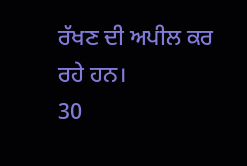ਰੱਖਣ ਦੀ ਅਪੀਲ ਕਰ ਰਹੇ ਹਨ।
30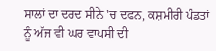ਸਾਲਾਂ ਦਾ ਦਰਦ ਸੀਨੇ 'ਚ ਦਫਨ, ਕਸ਼ਮੀਰੀ ਪੰਡਤਾਂ ਨੂੰ ਅੱਜ ਵੀ ਘਰ ਵਾਪਸੀ ਦੀ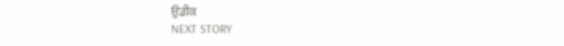ਉਡੀਕ
NEXT STORY